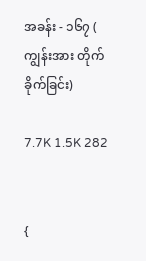အခန်း - ၁၆၇ ( ကျွန်းအား တိုက်ခိုက်ခြင်း)

7.7K 1.5K 282


{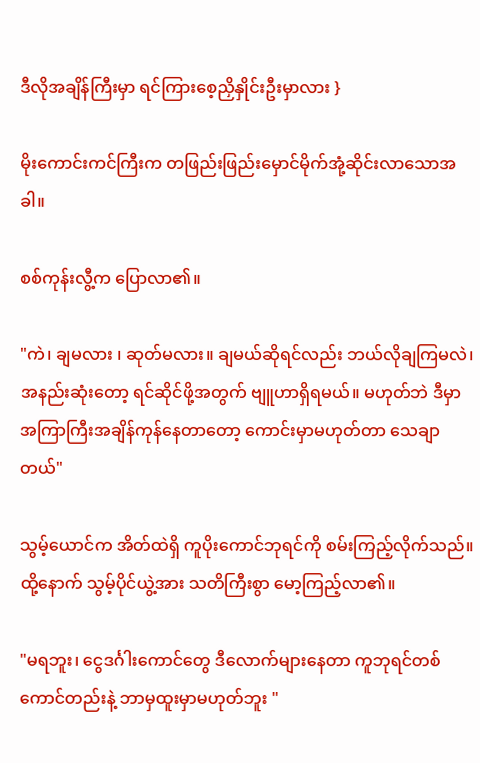ဒီလိုအချိန်ကြီးမှာ ရင်ကြားစေ့ညှိနှိုင်းဦးမှာလား }

မိုးကောင်းကင်ကြီးက တဖြည်းဖြည်းမှောင်မိုက်အုံ့ဆိုင်းလာသောအခါ။

စစ်ကုန်းလွီ့က ပြောလာ၏။

"ကဲ၊ ချမလား ၊ ဆုတ်မလား။ ချမယ်ဆိုရင်လည်း ဘယ်လိုချကြမလဲ၊ အနည်းဆုံးတော့ ရင်ဆိုင်ဖို့အတွက် ဗျူဟာရှိရမယ်။ မဟုတ်ဘဲ ဒီမှာ အကြာကြီးအချိန်ကုန်နေတာတော့ ကောင်းမှာမဟုတ်တာ သေချာတယ်"

သွမ့်ယောင်က အိတ်ထဲရှိ ကူပိုးကောင်ဘုရင်ကို စမ်းကြည့်လိုက်သည်။ ထို့နောက် သွမ့်ပိုင်ယွဲ့အား သတိကြီးစွာ မော့ကြည့်လာ၏။

"မရဘူး၊ ငွေဒင်္ဂါးကောင်တွေ ဒီလောက်များနေတာ ကူဘုရင်တစ်ကောင်တည်းနဲ့ ဘာမှထူးမှာမဟုတ်ဘူး "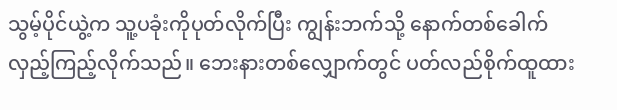သွမ့်ပိုင်ယွဲ့က သူ့ပခုံးကိုပုတ်လိုက်ပြီး ကျွန်းဘက်သို့ နောက်တစ်ခေါက်လှည့်ကြည့်လိုက်သည်။ ဘေးနားတစ်လျှောက်တွင် ပတ်လည်စိုက်ထူထား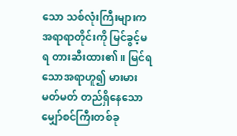သော သစ်လုံးကြီးများက အရာရာတိုင်းကို မြင်ခွင့်မရ တားဆီးထား၏။ မြင်ရသောအရာဟူ၍ မားမားမတ်မတ် တည်ရှိနေသော မျှော်စင်ကြီးတစ်ခု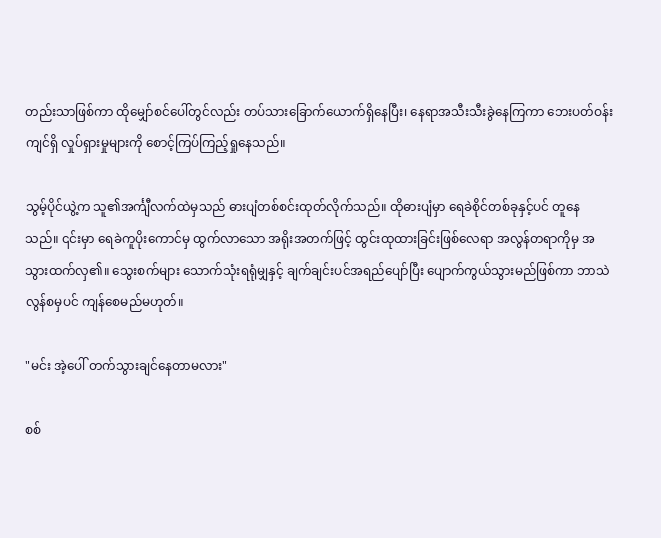တည်းသာဖြစ်ကာ ထိုမျှော်စင်ပေါ်တွင်လည်း တပ်သားခြောက်ယောက်ရှိနေပြီး၊ နေရာအသီးသီးခွဲနေကြကာ ဘေးပတ်ဝန်းကျင်ရှိ လှုပ်ရှားမှုများကို စောင့်ကြပ်ကြည့်ရှုနေသည်။

သွမ့်ပိုင်ယွဲ့က သူ၏အင်္ကျီလက်ထဲမှသည် ဓားပျံတစ်စင်းထုတ်လိုက်သည်။ ထိုဓားပျံမှာ ရေခဲစိုင်တစ်ခုနှင့်ပင် တူနေသည်။ ၎င်းမှာ ရေခဲကူပိုးကောင်မှ ထွက်လာသော အရိုးအတက်ဖြင့် ထွင်းထုထားခြင်းဖြစ်လေရာ အလွန်တရာကိုမှ အသွားထက်လှ၏။ သွေးစက်များ သောက်သုံးရရုံမျှနှင့် ချက်ချင်းပင်အရည်ပျော်ပြီး ပျောက်ကွယ်သွားမည်ဖြစ်ကာ ဘာသဲလွန်စမှပင် ကျန်စေမည်မဟုတ်။

"မင်း အဲ့ပေါ် တက်သွားချင်နေတာမလား"

စစ်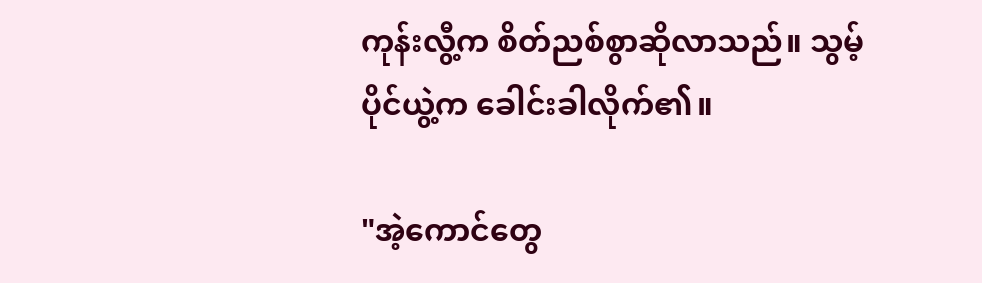ကုန်းလွီ့က စိတ်ညစ်စွာဆိုလာသည်။ သွမ့်ပိုင်ယွဲ့က ခေါင်းခါလိုက်၏။

"အဲ့ကောင်တွေ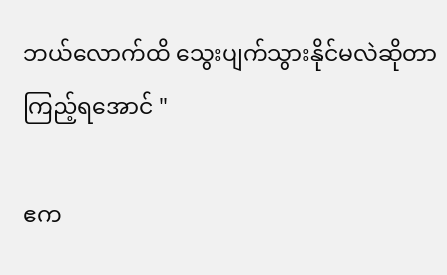ဘယ်လောက်ထိ သွေးပျက်သွားနိုင်မလဲဆိုတာ ကြည့်ရအောင် "

ဧက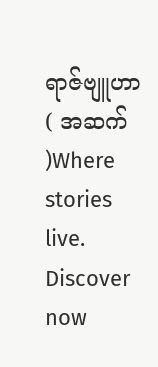ရာဇ်ဗျူဟာ ( အဆက် )Where stories live. Discover now